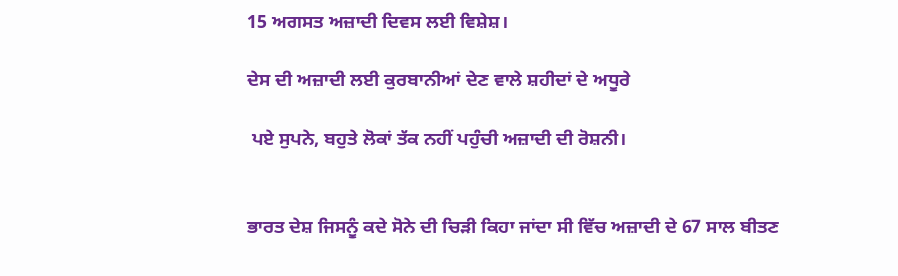15 ਅਗਸਤ ਅਜ਼ਾਦੀ ਦਿਵਸ ਲਈ ਵਿਸ਼ੇਸ਼।

ਦੇਸ ਦੀ ਅਜ਼ਾਦੀ ਲਈ ਕੁਰਬਾਨੀਆਂ ਦੇਣ ਵਾਲੇ ਸ਼ਹੀਦਾਂ ਦੇ ਅਧੂਰੇ

 ਪਏ ਸੁਪਨੇ, ਬਹੁਤੇ ਲੋਕਾਂ ਤੱਕ ਨਹੀਂ ਪਹੁੰਚੀ ਅਜ਼ਾਦੀ ਦੀ ਰੋਸ਼ਨੀ।


ਭਾਰਤ ਦੇਸ਼ ਜਿਸਨੂੰ ਕਦੇ ਸੋਨੇ ਦੀ ਚਿੜੀ ਕਿਹਾ ਜਾਂਦਾ ਸੀ ਵਿੱਚ ਅਜ਼ਾਦੀ ਦੇ 67 ਸਾਲ ਬੀਤਣ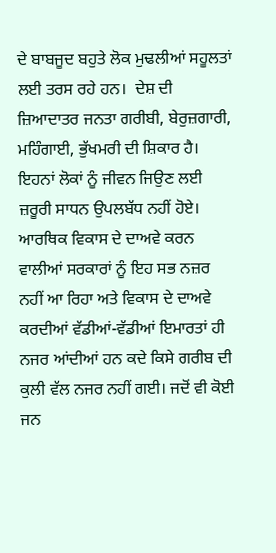ਦੇ ਬਾਬਜੂਦ ਬਹੁਤੇ ਲੋਕ ਮੁਢਲੀਆਂ ਸਹੂਲਤਾਂ ਲਈ ਤਰਸ ਰਹੇ ਹਨ।  ਦੇਸ਼ ਦੀ ਜ਼ਿਆਦਾਤਰ ਜਨਤਾ ਗਰੀਬੀ, ਬੇਰੁਜ਼ਗਾਰੀ, ਮਹਿੰਗਾਈ, ਭੁੱਖਮਰੀ ਦੀ ਸ਼ਿਕਾਰ ਹੈ। ਇਹਨਾਂ ਲੋਕਾਂ ਨੂੰ ਜੀਵਨ ਜਿਉਣ ਲਈ ਜ਼ਰੂਰੀ ਸਾਧਨ ਉਪਲਬੱਧ ਨਹੀਂ ਹੋਏ। ਆਰਥਿਕ ਵਿਕਾਸ ਦੇ ਦਾਅਵੇ ਕਰਨ ਵਾਲੀਆਂ ਸਰਕਾਰਾਂ ਨੂੰ ਇਹ ਸਭ ਨਜ਼ਰ ਨਹੀਂ ਆ ਰਿਹਾ ਅਤੇ ਵਿਕਾਸ ਦੇ ਦਾਅਵੇ ਕਰਦੀਆਂ ਵੱਡੀਆਂ-ਵੱਡੀਆਂ ਇਮਾਰਤਾਂ ਹੀ ਨਜਰ ਆਂਦੀਆਂ ਹਨ ਕਦੇ ਕਿਸੇ ਗਰੀਬ ਦੀ ਕੁਲੀ ਵੱਲ ਨਜਰ ਨਹੀਂ ਗਈ। ਜਦੋਂ ਵੀ ਕੋਈ ਜਨ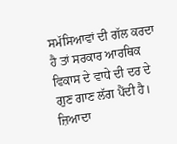ਸਮੱਸਿਆਵਾਂ ਦੀ ਗੱਲ ਕਰਦਾ ਹੈ ਤਾਂ ਸਰਕਾਰ ਆਰਥਿਕ ਵਿਕਾਸ ਦੇ ਵਾਧੇ ਦੀ ਦਰ ਦੇ ਗੁਣ ਗਾਣ ਲੱਗ ਪੈਂਦੀ ਹੈ। ਜ਼ਿਆਦਾ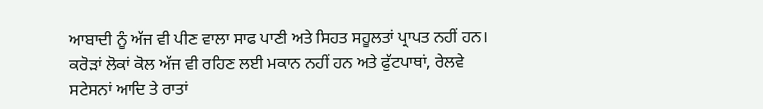ਆਬਾਦੀ ਨੂੰ ਅੱਜ ਵੀ ਪੀਣ ਵਾਲਾ ਸਾਫ ਪਾਣੀ ਅਤੇ ਸਿਹਤ ਸਹੂਲਤਾਂ ਪ੍ਰਾਪਤ ਨਹੀਂ ਹਨ। ਕਰੋੜਾਂ ਲੋਕਾਂ ਕੋਲ ਅੱਜ ਵੀ ਰਹਿਣ ਲਈ ਮਕਾਨ ਨਹੀਂ ਹਨ ਅਤੇ ਫੁੱਟਪਾਥਾਂ, ਰੇਲਵੇ ਸਟੇਸਨਾਂ ਆਦਿ ਤੇ ਰਾਤਾਂ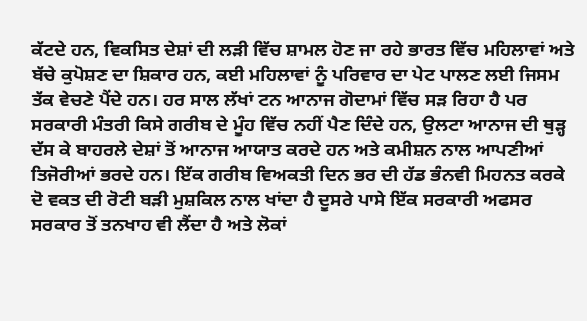ਕੱਟਦੇ ਹਨ, ਵਿਕਸਿਤ ਦੇਸ਼ਾਂ ਦੀ ਲੜੀ ਵਿੱਚ ਸ਼ਾਮਲ ਹੋਣ ਜਾ ਰਹੇ ਭਾਰਤ ਵਿੱਚ ਮਹਿਲਾਵਾਂ ਅਤੇ ਬੱਚੇ ਕੁਪੋਸ਼ਣ ਦਾ ਸ਼ਿਕਾਰ ਹਨ, ਕਈ ਮਹਿਲਾਵਾਂ ਨੂੰ ਪਰਿਵਾਰ ਦਾ ਪੇਟ ਪਾਲਣ ਲਈ ਜਿਸਮ ਤੱਕ ਵੇਚਣੇ ਪੈਂਦੇ ਹਨ। ਹਰ ਸਾਲ ਲੱਖਾਂ ਟਨ ਆਨਾਜ ਗੋਦਾਮਾਂ ਵਿੱਚ ਸੜ ਰਿਹਾ ਹੈ ਪਰ ਸਰਕਾਰੀ ਮੰਤਰੀ ਕਿਸੇ ਗਰੀਬ ਦੇ ਮੂੰਹ ਵਿੱਚ ਨਹੀਂ ਪੈਣ ਦਿੰਦੇ ਹਨ, ਉਲਟਾ ਆਨਾਜ ਦੀ ਥੁੜ੍ਹ ਦੱਸ ਕੇ ਬਾਹਰਲੇ ਦੇਸ਼ਾਂ ਤੋਂ ਆਨਾਜ ਆਯਾਤ ਕਰਦੇ ਹਨ ਅਤੇ ਕਮੀਸ਼ਨ ਨਾਲ ਆਪਣੀਆਂ ਤਿਜੋਰੀਆਂ ਭਰਦੇ ਹਨ। ਇੱਕ ਗਰੀਬ ਵਿਅਕਤੀ ਦਿਨ ਭਰ ਦੀ ਹੱਡ ਭੰਨਵੀ ਮਿਹਨਤ ਕਰਕੇ ਦੋ ਵਕਤ ਦੀ ਰੋਟੀ ਬੜੀ ਮੁਸ਼ਕਿਲ ਨਾਲ ਖਾਂਦਾ ਹੈ ਦੂਸਰੇ ਪਾਸੇ ਇੱਕ ਸਰਕਾਰੀ ਅਫਸਰ ਸਰਕਾਰ ਤੋਂ ਤਨਖਾਹ ਵੀ ਲੈਂਦਾ ਹੈ ਅਤੇ ਲੋਕਾਂ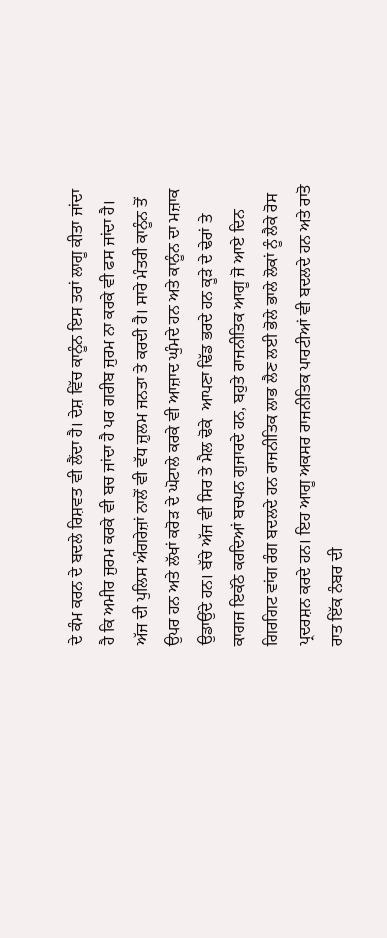ਦੇ ਕੰਮ ਕਰਨ ਦੇ ਬਦਲੇ ਰਿਸ਼ਵਤ ਵੀ ਲੈਂਦਾ ਹੈ। ਦੇਸ਼ ਵਿੱਚ ਕਾਨੂੰਨ ਇਸ ਤਰਾਂ ਲਾਗੂ ਕੀਤਾ ਜਾਂਦਾ ਹੈ ਕਿ ਅਮੀਰ ਜੁਰਮ ਕਰਕੇ ਵੀ ਬਚ ਜਾਂਦਾ ਹੈ ਪਰ ਗਰੀਬ ਜੁਰਮ ਨਾ ਕਰਕੇ ਵੀ ਫਸ ਜਾਂਦਾ ਹੈ। ਅੱਜ ਦੀ ਪੁਲਿਸ ਅੰਗਰੇਜ਼ਾਂ ਨਾਲੋਂ ਵੀ ਵੱਧ ਜ਼ੁਲਮ ਜਨਤਾ ਤੇ ਕਰਦੀ ਹੈ। ਸਾਰੇ ਮੰਤਰੀ ਕਾਨੂੰਨ ਤੋਂ ਉਪਰ ਹਨ ਅਤੇ ਲੱਖਾਂ ਕਰੋੜ ਦੇ ਘੋਟਾਲੇ ਕਰਕੇ ਵੀ ਆਜ਼ਾਦ ਘੁੰਮਦੇ ਹਨ ਅਤੇ ਕਾਨੂੰਨ ਦਾ ਮਜ਼ਾਕ ਉਡਾਉਂਦੇ ਹਨ। ਬੱਚੇ ਅੱਜ ਵੀ ਸਿਰ ਤੇ ਮੈਲ ਢੋਕੇ  ਆਪਣਾ ਢਿੱਡ ਭਰਦੇ ਹਨ ਕੂੜੇ ਦੇ ਢੇਰਾਂ ਤੇ ਕਾਗਜ ਇਕੱਠੇ ਕਰਦਿਆਂ ਬਚਪਨ ਗੁਜਾਰਦੇ ਹਨ, ਬਹੁਤੇ ਰਾਜਨੀਤਿਕ ਆਗੂ ਜੋ ਆਏ ਦਿਨ ਗਿਰਗਿਟ ਵਾਂਗ ਰੰਗ ਬਦਲਦੇ ਹਨ ਰਾਜਨੀਤਿਕ ਲਾਭ ਲੈਣ ਲਈ ਭੋਲੇ ਭਾਲੇ ਲੋਕਾਂ ਨੂੰ ਲੈਕੇ ਰੋਸ ਪ੍ਰਦਰਸ਼ਨ ਕਰਦੇ ਹਨ। ਇਹ ਆਗੂ ਅਕਸਰ ਰਾਜਨੀਤਿਕ ਪਾਰਟੀਆਂ ਵੀ ਬਦਲਦੇ ਹਨ ਅਤੇ ਰਾਤੋ ਰਾਤ ਇੱਕ ਨੰਬਰ ਦੀ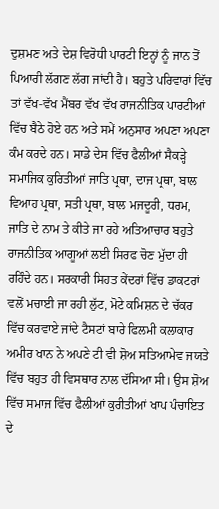ਦੁਸ਼ਮਣ ਅਤੇ ਦੇਸ਼ ਵਿਰੋਧੀ ਪਾਰਟੀ ਇਨ੍ਹਾਂ ਨੂੰ ਜਾਨ ਤੋਂ ਪਿਆਰੀ ਲੱਗਣ ਲੱਗ ਜਾਂਦੀ ਹੈ। ਬਹੁਤੇ ਪਰਿਵਾਰਾਂ ਵਿੱਚ ਤਾਂ ਵੱਖ-ਵੱਖ ਮੈਂਬਰ ਵੱਖ ਵੱਖ ਰਾਜਨੀਤਿਕ ਪਾਰਟੀਆਂ ਵਿੱਚ ਬੈਠੇ ਹੋਏ ਹਨ ਅਤੇ ਸਮੇਂ ਅਨੁਸਾਰ ਅਪਣਾ ਅਪਣਾ ਕੰਮ ਕਰਦੇ ਹਨ। ਸਾਡੇ ਦੇਸ ਵਿੱਚ ਫੈਲੀਆਂ ਸੈਕੜ੍ਹੇ ਸਮਾਜਿਕ ਕੁਰਿਤੀਆਂ ਜਾਤਿ ਪ੍ਰਥਾ, ਦਾਜ ਪ੍ਰਥਾ, ਬਾਲ ਵਿਆਹ ਪ੍ਰਥਾ, ਸਤੀ ਪ੍ਰਥਾ, ਬਾਲ ਮਜਦੂਰੀ, ਧਰਮ, ਜਾਤਿ ਦੇ ਨਾਮ ਤੇ ਕੀਤੇ ਜਾ ਰਹੇ ਅਤਿਆਚਾਰ ਬਹੁਤੇ ਰਾਜਨੀਤਿਕ ਆਗੂਆਂ ਲਈ ਸਿਰਫ ਚੋਣ ਮੁੱਦਾ ਹੀ ਰਹਿੰਦੇ ਹਨ। ਸਰਕਾਰੀ ਸਿਹਤ ਕੇਂਦਰਾਂ ਵਿੱਚ ਡਾਕਟਰਾਂ ਵਲੋਂ ਮਚਾਈ ਜਾ ਰਹੀ ਲੁੱਟ, ਮੋਟੇ ਕਮਿਸ਼ਨ ਦੇ ਚੱਕਰ ਵਿੱਚ ਕਰਵਾਏ ਜਾਂਦੇ ਟੈਸਟਾਂ ਬਾਰੇ ਫਿਲਮੀ ਕਲਾਕਾਰ ਅਮੀਰ ਖਾਨ ਨੇ ਅਪਣੇ ਟੀ ਵੀ ਸ਼ੋਅ ਸਤਿਆਮੇਵ ਜਯਤੇ ਵਿੱਚ ਬਹੁਤ ਹੀ ਵਿਸਥਾਰ ਨਾਲ ਦੱਸਿਆ ਸੀ। ਉਸ ਸ਼ੋਅ ਵਿੱਚ ਸਮਾਜ ਵਿੱਚ ਫੈਲੀਆਂ ਕੁਰੀਤੀਆਂ ਖਾਪ ਪੰਚਾਇਤ ਦੇ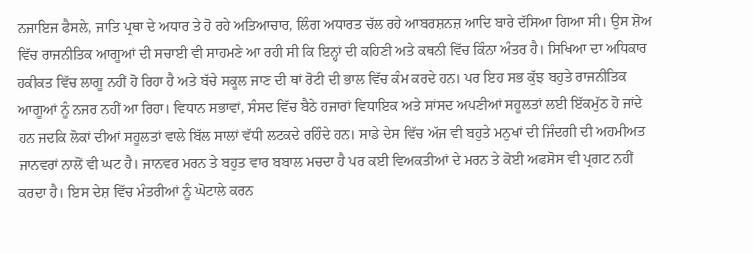ਨਜਾਇਜ ਫੈਸਲੇ, ਜਾਤਿ ਪ੍ਰਥਾ ਦੇ ਅਧਾਰ ਤੇ ਹੋ ਰਹੇ ਅਤਿਆਚਾਰ, ਲਿੰਗ ਅਧਾਰਤ ਚੱਲ ਰਹੇ ਆਬਰਸ਼ਨਜ਼ ਆਦਿ ਬਾਰੇ ਦੱਸਿਆ ਗਿਆ ਸੀ। ਉਸ ਸ਼ੋਅ ਵਿੱਚ ਰਾਜਨੀਤਿਕ ਆਗੂਆਂ ਦੀ ਸਚਾਈ ਵੀ ਸਾਹਮਣੇ ਆ ਰਹੀ ਸੀ ਕਿ ਇਨ੍ਹਾਂ ਦੀ ਕਹਿਣੀ ਅਤੇ ਕਥਨੀ ਵਿੱਚ ਕਿੰਨਾ ਅੰਤਰ ਹੈ। ਸਿਖਿਆ ਦਾ ਅਧਿਕਾਰ ਹਕੀਕਤ ਵਿੱਚ ਲਾਗੂ ਨਹੀਂ ਹੋ ਰਿਹਾ ਹੈ ਅਤੇ ਬੱਚੇ ਸਕੂਲ ਜਾਣ ਦੀ ਥਾਂ ਰੋਟੀ ਦੀ ਭਾਲ ਵਿੱਚ ਕੰਮ ਕਰਦੇ ਹਨ। ਪਰ ਇਹ ਸਭ ਕੁੱਝ ਬਹੁਤੇ ਰਾਜਨੀਤਿਕ ਆਗੂਆਂ ਨੂੰ ਨਜਰ ਨਹੀਂ ਆ ਰਿਹਾ। ਵਿਧਾਨ ਸਭਾਵਾਂ, ਸੰਸਦ ਵਿੱਚ ਬੈਠੇ ਹਜਾਰਾਂ ਵਿਧਾਇਕ ਅਤੇ ਸਾਂਸਦ ਅਪਣੀਆਂ ਸਹੂਲਤਾਂ ਲਈ ਇੱਕਮੁੱਠ ਹੋ ਜਾਂਦੇ ਹਨ ਜਦਕਿ ਲੋਕਾਂ ਦੀਆਂ ਸਹੂਲਤਾਂ ਵਾਲੇ ਬਿੱਲ ਸਾਲਾਂ ਵੱਧੀ ਲਟਕਦੇ ਰਹਿੰਦੇ ਹਨ। ਸਾਡੇ ਦੇਸ ਵਿੱਚ ਅੱਜ ਵੀ ਬਹੁਤੇ ਮਨੁਖਾਂ ਦੀ ਜਿੰਦਗੀ ਦੀ ਅਹਮੀਅਤ ਜਾਨਵਰਾਂ ਨਾਲੋਂ ਵੀ ਘਟ ਹੈ। ਜਾਨਵਰ ਮਰਨ ਤੇ ਬਹੁਤ ਵਾਰ ਬਬਾਲ ਮਚਦਾ ਹੈ ਪਰ ਕਈ ਵਿਅਕਤੀਆਂ ਦੇ ਮਰਨ ਤੇ ਕੋਈ ਅਫਸੋਸ ਵੀ ਪ੍ਰਗਟ ਨਹੀਂ ਕਰਦਾ ਹੈ। ਇਸ ਦੇਸ਼ ਵਿੱਚ ਮੰਤਰੀਆਂ ਨੂੰ ਘੋਟਾਲੇ ਕਰਨ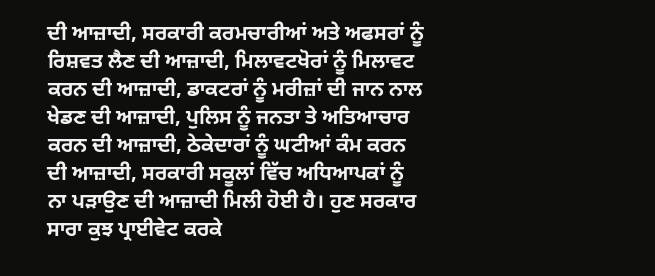ਦੀ ਆਜ਼ਾਦੀ, ਸਰਕਾਰੀ ਕਰਮਚਾਰੀਆਂ ਅਤੇ ਅਫਸਰਾਂ ਨੂੰ ਰਿਸ਼ਵਤ ਲੈਣ ਦੀ ਆਜ਼ਾਦੀ, ਮਿਲਾਵਟਖੋਰਾਂ ਨੂੰ ਮਿਲਾਵਟ ਕਰਨ ਦੀ ਆਜ਼ਾਦੀ, ਡਾਕਟਰਾਂ ਨੂੰ ਮਰੀਜ਼ਾਂ ਦੀ ਜਾਨ ਨਾਲ ਖੇਡਣ ਦੀ ਆਜ਼ਾਦੀ, ਪੁਲਿਸ ਨੂੰ ਜਨਤਾ ਤੇ ਅਤਿਆਚਾਰ ਕਰਨ ਦੀ ਆਜ਼ਾਦੀ, ਠੇਕੇਦਾਰਾਂ ਨੂੰ ਘਟੀਆਂ ਕੰਮ ਕਰਨ ਦੀ ਆਜ਼ਾਦੀ, ਸਰਕਾਰੀ ਸਕੂਲਾਂ ਵਿੱਚ ਅਧਿਆਪਕਾਂ ਨੂੰ ਨਾ ਪੜਾਉਣ ਦੀ ਆਜ਼ਾਦੀ ਮਿਲੀ ਹੋਈ ਹੈ। ਹੁਣ ਸਰਕਾਰ ਸਾਰਾ ਕੁਝ ਪ੍ਰਾਈਵੇਟ ਕਰਕੇ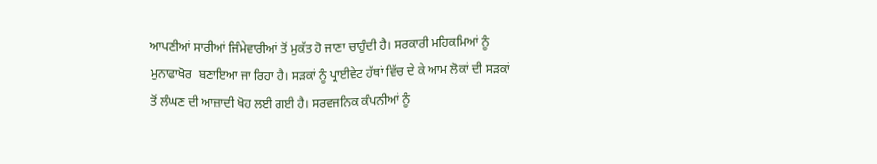ਆਪਣੀਆਂ ਸਾਰੀਆਂ ਜਿੰਮੇਵਾਰੀਆਂ ਤੋਂ ਮੁਕੱਤ ਹੋ ਜਾਣਾ ਚਾਹੁੰਦੀ ਹੈ। ਸਰਕਾਰੀ ਮਹਿਕਮਿਆਂ ਨੂੰ ਮੁਨਾਫਾਖੋਰ  ਬਣਾਇਆ ਜਾ ਰਿਹਾ ਹੈ। ਸੜਕਾਂ ਨੂੰ ਪ੍ਰਾਈਵੇਟ ਹੱਥਾਂ ਵਿੱਚ ਦੇ ਕੇ ਆਮ ਲੋਕਾਂ ਦੀ ਸੜਕਾਂ ਤੋਂ ਲੰਘਣ ਦੀ ਆਜ਼ਾਦੀ ਖੋਹ ਲਈ ਗਈ ਹੈ। ਸਰਵਜਨਿਕ ਕੰਪਨੀਆਂ ਨੂੰ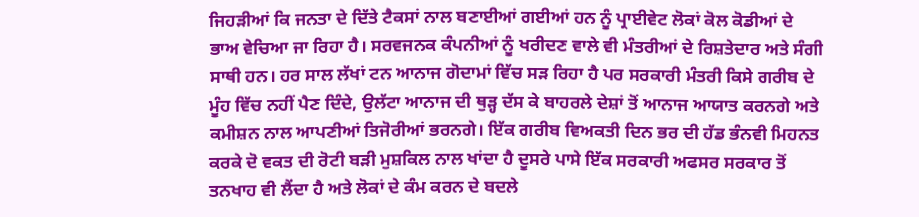ਜਿਹੜੀਆਂ ਕਿ ਜਨਤਾ ਦੇ ਦਿੱਤੇ ਟੈਕਸਾਂ ਨਾਲ ਬਣਾਈਆਂ ਗਈਆਂ ਹਨ ਨੂੰ ਪ੍ਰਾਈਵੇਟ ਲੋਕਾਂ ਕੋਲ ਕੋਡੀਆਂ ਦੇ ਭਾਅ ਵੇਚਿਆ ਜਾ ਰਿਹਾ ਹੈ। ਸਰਵਜਨਕ ਕੰਪਨੀਆਂ ਨੂੰ ਖਰੀਦਣ ਵਾਲੇ ਵੀ ਮੰਤਰੀਆਂ ਦੇ ਰਿਸ਼ਤੇਦਾਰ ਅਤੇ ਸੰਗੀ ਸਾਥੀ ਹਨ। ਹਰ ਸਾਲ ਲੱਖਾਂ ਟਨ ਆਨਾਜ ਗੋਦਾਮਾਂ ਵਿੱਚ ਸੜ ਰਿਹਾ ਹੈ ਪਰ ਸਰਕਾਰੀ ਮੰਤਰੀ ਕਿਸੇ ਗਰੀਬ ਦੇ ਮੂੰਹ ਵਿੱਚ ਨਹੀਂ ਪੈਣ ਦਿੰਦੇ, ਉਲੱਟਾ ਆਨਾਜ ਦੀ ਥੁੜ੍ਹ ਦੱਸ ਕੇ ਬਾਹਰਲੇ ਦੇਸ਼ਾਂ ਤੋਂ ਆਨਾਜ ਆਯਾਤ ਕਰਨਗੇ ਅਤੇ ਕਮੀਸ਼ਨ ਨਾਲ ਆਪਣੀਆਂ ਤਿਜੋਰੀਆਂ ਭਰਨਗੇ। ਇੱਕ ਗਰੀਬ ਵਿਅਕਤੀ ਦਿਨ ਭਰ ਦੀ ਹੱਡ ਭੰਨਵੀ ਮਿਹਨਤ ਕਰਕੇ ਦੋ ਵਕਤ ਦੀ ਰੋਟੀ ਬੜੀ ਮੁਸ਼ਕਿਲ ਨਾਲ ਖਾਂਦਾ ਹੈ ਦੂਸਰੇ ਪਾਸੇ ਇੱਕ ਸਰਕਾਰੀ ਅਫਸਰ ਸਰਕਾਰ ਤੋਂ ਤਨਖਾਹ ਵੀ ਲੈਂਦਾ ਹੈ ਅਤੇ ਲੋਕਾਂ ਦੇ ਕੰਮ ਕਰਨ ਦੇ ਬਦਲੇ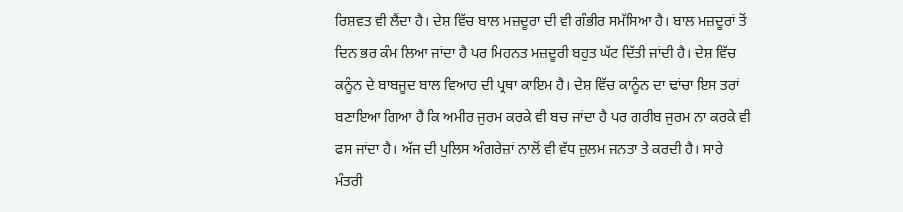ਰਿਸ਼ਵਤ ਵੀ ਲੈਂਦਾ ਹੈ। ਦੇਸ਼ ਵਿੱਚ ਬਾਲ ਮਜ਼ਦੂਰਾ ਦੀ ਵੀ ਗੰਭੀਰ ਸਮੱਸਿਆ ਹੈ। ਬਾਲ ਮਜ਼ਦੂਰਾਂ ਤੋਂ ਦਿਨ ਭਰ ਕੰਮ ਲਿਆ ਜਾਂਦਾ ਹੈ ਪਰ ਮਿਹਨਤ ਮਜ਼ਦੂਰੀ ਬਹੁਤ ਘੱਟ ਦਿੱਤੀ ਜਾਂਦੀ ਹੈ। ਦੇਸ਼ ਵਿੱਚ ਕਨੂੰਨ ਦੇ ਬਾਬਜੂਦ ਬਾਲ ਵਿਆਹ ਦੀ ਪ੍ਰਥਾ ਕਾਇਮ ਹੈ। ਦੇਸ਼ ਵਿੱਚ ਕਾਨੂੰਨ ਦਾ ਢਾਂਚਾ ਇਸ ਤਰਾਂ ਬਣਾਇਆ ਗਿਆ ਹੈ ਕਿ ਅਮੀਰ ਜੁਰਮ ਕਰਕੇ ਵੀ ਬਚ ਜਾਂਦਾ ਹੈ ਪਰ ਗਰੀਬ ਜੁਰਮ ਨਾ ਕਰਕੇ ਵੀ ਫਸ ਜਾਂਦਾ ਹੈ। ਅੱਜ ਦੀ ਪੁਲਿਸ ਅੰਗਰੇਜ਼ਾਂ ਨਾਲੋਂ ਵੀ ਵੱਧ ਜ਼ੁਲਮ ਜਨਤਾ ਤੇ ਕਰਦੀ ਹੈ। ਸਾਰੇ ਮੰਤਰੀ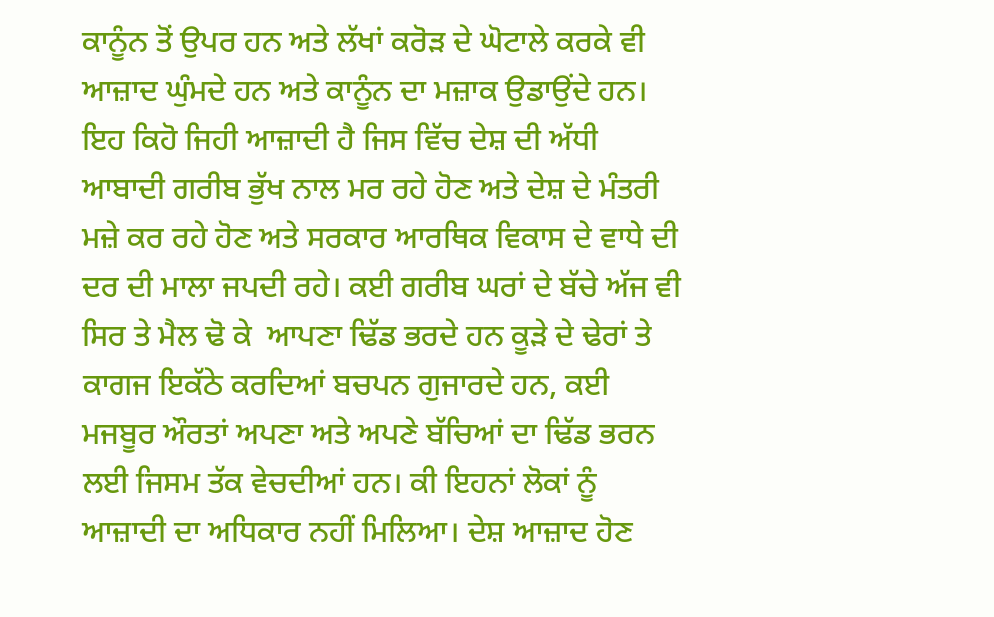ਕਾਨੂੰਨ ਤੋਂ ਉਪਰ ਹਨ ਅਤੇ ਲੱਖਾਂ ਕਰੋੜ ਦੇ ਘੋਟਾਲੇ ਕਰਕੇ ਵੀ ਆਜ਼ਾਦ ਘੁੰਮਦੇ ਹਨ ਅਤੇ ਕਾਨੂੰਨ ਦਾ ਮਜ਼ਾਕ ਉਡਾਉਂਦੇ ਹਨ। ਇਹ ਕਿਹੋ ਜਿਹੀ ਆਜ਼ਾਦੀ ਹੈ ਜਿਸ ਵਿੱਚ ਦੇਸ਼ ਦੀ ਅੱਧੀ ਆਬਾਦੀ ਗਰੀਬ ਭੁੱਖ ਨਾਲ ਮਰ ਰਹੇ ਹੋਣ ਅਤੇ ਦੇਸ਼ ਦੇ ਮੰਤਰੀ ਮਜ਼ੇ ਕਰ ਰਹੇ ਹੋਣ ਅਤੇ ਸਰਕਾਰ ਆਰਥਿਕ ਵਿਕਾਸ ਦੇ ਵਾਧੇ ਦੀ ਦਰ ਦੀ ਮਾਲਾ ਜਪਦੀ ਰਹੇ। ਕਈ ਗਰੀਬ ਘਰਾਂ ਦੇ ਬੱਚੇ ਅੱਜ ਵੀ ਸਿਰ ਤੇ ਮੈਲ ਢੋ ਕੇ  ਆਪਣਾ ਢਿੱਡ ਭਰਦੇ ਹਨ ਕੂੜੇ ਦੇ ਢੇਰਾਂ ਤੇ ਕਾਗਜ ਇਕੱਠੇ ਕਰਦਿਆਂ ਬਚਪਨ ਗੁਜਾਰਦੇ ਹਨ, ਕਈ ਮਜਬੂਰ ਔਰਤਾਂ ਅਪਣਾ ਅਤੇ ਅਪਣੇ ਬੱਚਿਆਂ ਦਾ ਢਿੱਡ ਭਰਨ ਲਈ ਜਿਸਮ ਤੱਕ ਵੇਚਦੀਆਂ ਹਨ। ਕੀ ਇਹਨਾਂ ਲੋਕਾਂ ਨੂੰ ਆਜ਼ਾਦੀ ਦਾ ਅਧਿਕਾਰ ਨਹੀਂ ਮਿਲਿਆ। ਦੇਸ਼ ਆਜ਼ਾਦ ਹੋਣ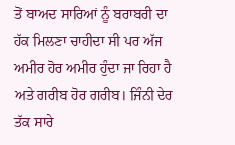ਤੋਂ ਬਾਅਦ ਸਾਰਿਆਂ ਨੂੰ ਬਰਾਬਰੀ ਦਾ ਹੱਕ ਮਿਲਣਾ ਚਾਹੀਦਾ ਸੀ ਪਰ ਅੱਜ ਅਮੀਰ ਹੋਰ ਅਮੀਰ ਹੁੰਦਾ ਜਾ ਰਿਹਾ ਹੈ ਅਤੇ ਗਰੀਬ ਹੋਰ ਗਰੀਬ। ਜਿੰਨੀ ਦੇਰ ਤੱਕ ਸਾਰੇ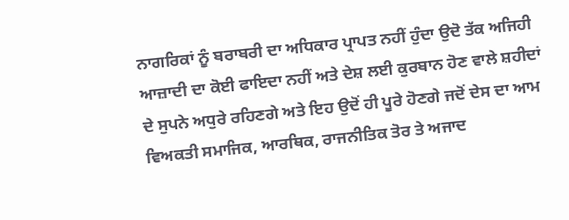ਨਾਗਰਿਕਾਂ ਨੂੰ ਬਰਾਬਰੀ ਦਾ ਅਧਿਕਾਰ ਪ੍ਰਾਪਤ ਨਹੀਂ ਹੁੰਦਾ ਉਦੋ ਤੱਕ ਅਜਿਹੀ ਆਜ਼ਾਦੀ ਦਾ ਕੋਈ ਫਾਇਦਾ ਨਹੀਂ ਅਤੇ ਦੇਸ਼ ਲਈ ਕੁਰਬਾਨ ਹੋਣ ਵਾਲੇ ਸ਼ਹੀਦਾਂ ਦੇ ਸੁਪਨੇ ਅਧੁਰੇ ਰਹਿਣਗੇ ਅਤੇ ਇਹ ਉਦੋਂ ਹੀ ਪੂਰੇ ਹੋਣਗੇ ਜਦੋਂ ਦੇਸ ਦਾ ਆਮ ਵਿਅਕਤੀ ਸਮਾਜਿਕ, ਆਰਥਿਕ, ਰਾਜਨੀਤਿਕ ਤੋਰ ਤੇ ਅਜਾਦ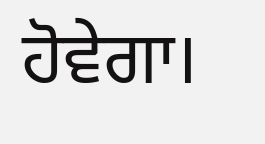ਹੋਵੇਗਾ।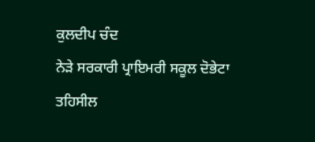ਕੁਲਦੀਪ ਚੰਦ
ਨੇੜੇ ਸਰਕਾਰੀ ਪ੍ਰਾਇਮਰੀ ਸਕੂਲ ਦੋਭੇਟਾ
ਤਹਿਸੀਲ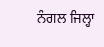ਨੰਗਲ ਜਿਲ੍ਹਾ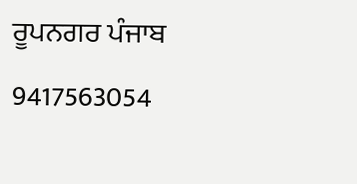ਰੂਪਨਗਰ ਪੰਜਾਬ
9417563054